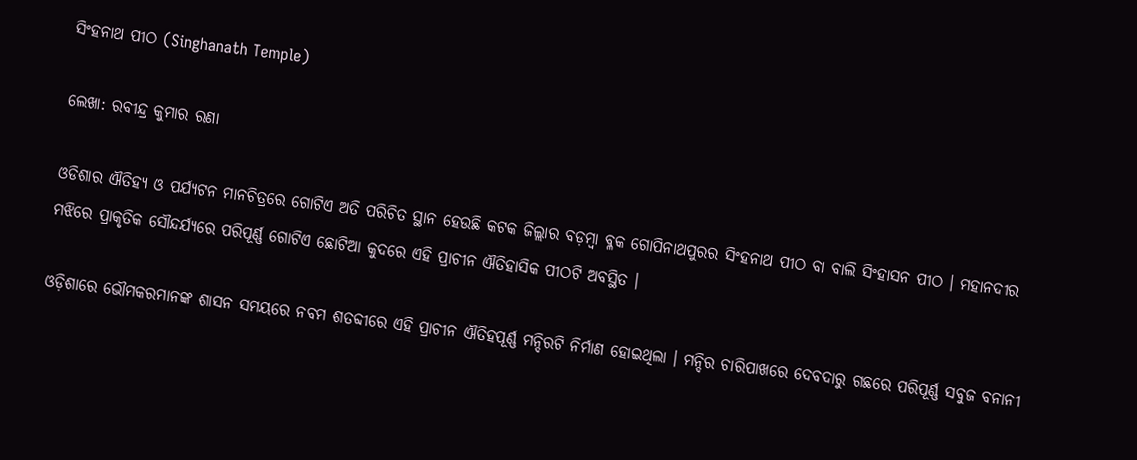ସିଂହନାଥ ପୀଠ (Singhanath Temple)

ଲେଖା: ରବୀନ୍ଦ୍ର କୁମାର ରଣା

ଓଡିଶାର ଐତିହ୍ୟ ଓ ପର୍ଯ୍ୟଟନ ମାନଚିତ୍ରରେ ଗୋଟିଏ ଅତି ପରିଚିତ ସ୍ଥାନ ହେଉଛି କଟକ ଜିଲ୍ଲାର ବଡ଼ମ୍ବା ବ୍ଳକ ଗୋପିନାଥପୁରର ସିଂହନାଥ ପୀଠ ବା ବାଲି ସିଂହାସନ ପୀଠ । ମହାନଦୀର ମଝିରେ ପ୍ରାକୃତିକ ସୌନ୍ଦର୍ଯ୍ୟରେ ପରିପୂର୍ଣ୍ଣ ଗୋଟିଏ ଛୋଟିଆ କୁଦରେ ଏହି ପ୍ରାଚୀନ ଐତିହାସିକ ପୀଠଟି ଅବସ୍ଥିତ ।

ଓଡ଼ିଶାରେ ଭୌମକରମାନଙ୍କ ଶାସନ ସମୟରେ ନବମ ଶତବ୍ଦୀରେ ଏହି ପ୍ରାଚୀନ ଐତିହପୂର୍ଣ୍ଣ ମନ୍ଦିରଟି ନିର୍ମାଣ ହୋଇଥିଲା । ମନ୍ଦିର ଚାରିପାଖରେ ଦେବଦାରୁ ଗଛରେ ପରିପୂର୍ଣ୍ଣ ସବୁଜ ବନାନୀ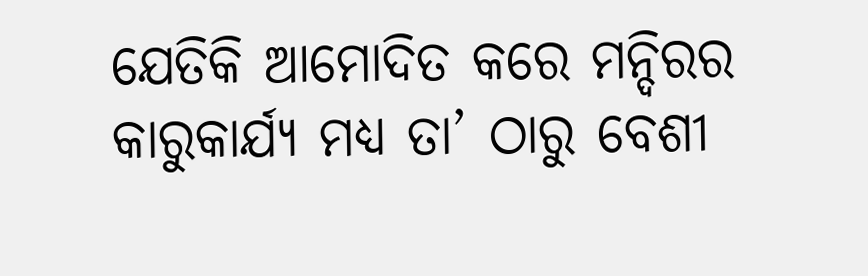ଯେତିକି ଆମୋଦିତ କରେ ମନ୍ଦିରର କାରୁକାର୍ଯ୍ୟ ମଧ୍ଯ ତା’ ଠାରୁ ବେଶୀ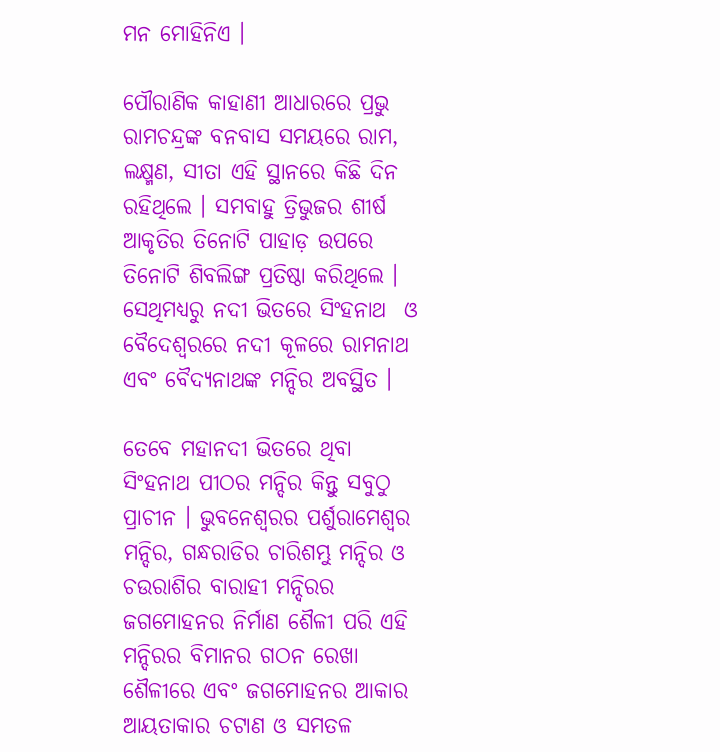ମନ ମୋହିନିଏ ।

ପୌରାଣିକ କାହାଣୀ ଆଧାରରେ ପ୍ରଭୁ ରାମଚନ୍ଦ୍ରଙ୍କ ବନବାସ ସମୟରେ ରାମ, ଲକ୍ଷ୍ମଣ, ସୀତା ଏହି ସ୍ଥାନରେ କିଛି ଦିନ ରହିଥିଲେ । ସମବାହୁ ତ୍ରିଭୁଜର ଶୀର୍ଷ ଆକୃତିର ତିନୋଟି ପାହାଡ଼ ଉପରେ ତିନୋଟି ଶିବଲିଙ୍ଗ ପ୍ରତିଷ୍ଠା କରିଥିଲେ । ସେଥିମଧ୍ୟରୁ ନଦୀ ଭିତରେ ସିଂହନାଥ  ଓ ବୈଦେଶ୍ୱରରେ ନଦୀ କୂଳରେ ରାମନାଥ ଏବଂ ବୈଦ୍ୟନାଥଙ୍କ ମନ୍ଦିର ଅବସ୍ଥିତ ।

ତେବେ ମହାନଦୀ ଭିତରେ ଥିବା ସିଂହନାଥ ପୀଠର ମନ୍ଦିର କିନ୍ତୁ ସବୁଠୁ ପ୍ରାଚୀନ । ଭୁବନେଶ୍ବରର ପର୍ଶୁରାମେଶ୍ଵର ମନ୍ଦିର, ଗନ୍ଧରାଡିର ଚାରିଶମ୍ଭୁ ମନ୍ଦିର ଓ ଚଉରାଶିର ବାରାହୀ ମନ୍ଦିରର ଜଗମୋହନର ନିର୍ମାଣ ଶୈଳୀ ପରି ଏହି ମନ୍ଦିରର ବିମାନର ଗଠନ ରେଖା ଶୈଳୀରେ ଏବଂ ଜଗମୋହନର ଆକାର ଆୟତାକାର ଚଟାଣ ଓ ସମତଳ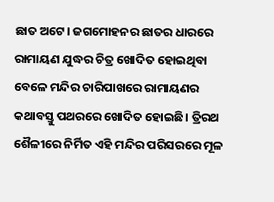ଛାତ ଅଟେ। ଜଗମୋହନର ଛାତର ଧାରରେ ରାମାୟଣ ଯୁଦ୍ଧର ଚିତ୍ର ଖୋଦିତ ହୋଇଥିବା ବେଳେ ମନ୍ଦିର ଚାରିପାଖରେ ରାମାୟଣର କଥାବସ୍ତୁ ପଥରରେ ଖୋଦିତ ହୋଇଛି। ତ୍ରିରଥ ଶୈଳୀରେ ନିର୍ମିତ ଏହି ମନ୍ଦିର ପରିସରରେ ମୂଳ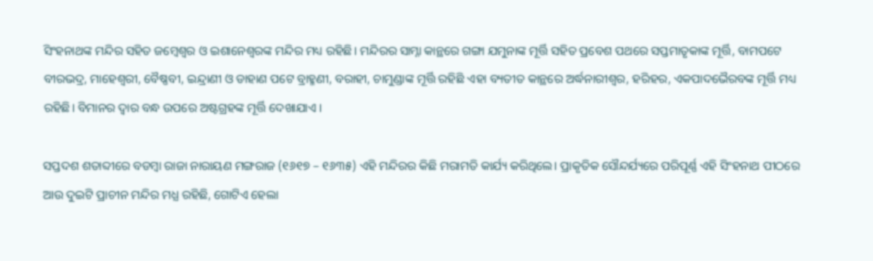ସିଂହନାଥଙ୍କ ମନ୍ଦିର ସହିତ ଜମ୍ବେଶ୍ଵର ଓ ଇଶାନେଶ୍ୱରଙ୍କ ମନ୍ଦିର ମଧ୍ୟ ରହିଛି। ମନ୍ଦିରର ସାମ୍ନା କାନ୍ଥରେ ଗଙ୍ଗା ଯମୁନାଙ୍କ ମୂର୍ତ୍ତି ସହିତ ପ୍ରବେଶ ପଥରେ ସପ୍ତମାତୃକାଙ୍କ ମୂର୍ତ୍ତି, ବାମପଟେ ବୀରଭଦ୍ର, ମାହେଶ୍ୱରୀ, ବୈଷ୍ଣବୀ, ଇନ୍ଦ୍ରାଣୀ ଓ ଡାହାଣ ପଟେ ବ୍ରାହ୍ମଣୀ, ବରାହୀ, ଚାମୁଣ୍ଡାଙ୍କ ମୂର୍ତ୍ତି ରହିଛି ଏହା ବ୍ୟତୀତ କାନ୍ଥରେ ଅର୍ଦ୍ଧନାରୀଶ୍ଵର, ହରିହର, ଏକପାଦଭୈରବଙ୍କ ମୂର୍ତ୍ତି ମଧ୍ୟ ରହିଛି। ବିମାନର ଦ୍ଵାର ବନ୍ଧ ଉପରେ ଅଷ୍ଟଗ୍ରହଙ୍କ ମୂର୍ତ୍ତି ଦେଖାଯାଏ ।

ସପ୍ତଦଶ ଶତାବ୍ଦୀରେ ବଡମ୍ବା ରାଜା ନାରାୟଣ ମଙ୍ଗରାଜ (୧୬୧୭ – ୧୬୩୫) ଏହି ମନ୍ଦିରର କିଛି ମରାମତି କାର୍ଯ୍ୟ କରିଥିଲେ। ପ୍ରାକୃତିକ ସୌନ୍ଦର୍ଯ୍ୟରେ ପରିପୂର୍ଣ୍ଣ ଏହି ସିଂହନାଥ ପୀଠରେ ଆଉ ଦୁଇଟି ପ୍ରାଚୀନ ମନ୍ଦିର ମଧ୍ଯ ରହିଛି, ଗୋଟିଏ ହେଲା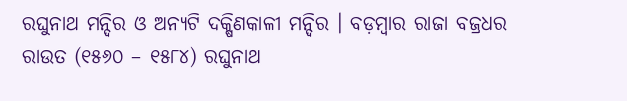ରଘୁନାଥ ମନ୍ଦିର ଓ ଅନ୍ୟଟି ଦକ୍ଷିଣକାଳୀ ମନ୍ଦିର । ବଡ଼ମ୍ବାର ରାଜା ବଜ୍ରଧର ରାଉତ (୧୫୬୦ – ୧୫୮୪) ରଘୁନାଥ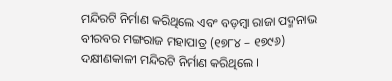ମନ୍ଦିରଟି ନିର୍ମାଣ କରିଥିଲେ ଏବଂ ବଡ଼ମ୍ବା ରାଜା ପଦ୍ମନାଭ ବୀରବର ମଙ୍ଗରାଜ ମହାପାତ୍ର (୧୭୮୪ – ୧୭୯୬)  ଦକ୍ଷୀଣକାଳୀ ମନ୍ଦିରଟି ନିର୍ମାଣ କରିଥିଲେ ।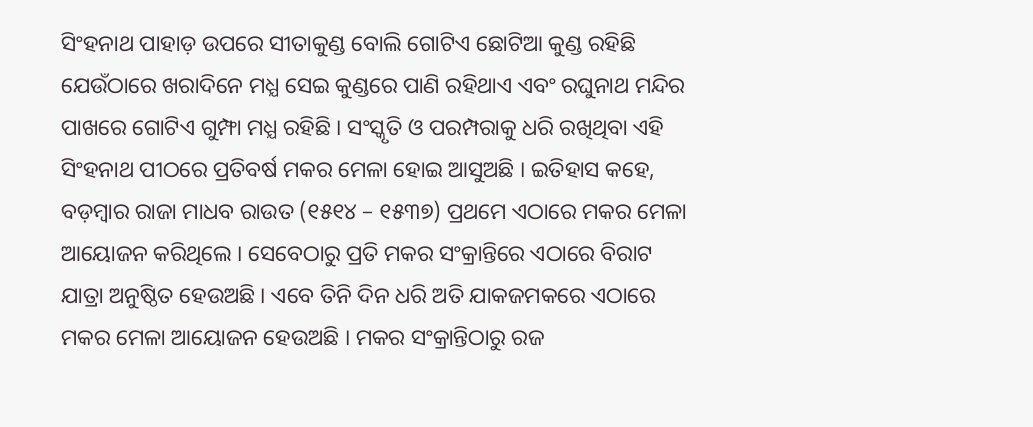ସିଂହନାଥ ପାହାଡ଼ ଉପରେ ସୀତାକୁଣ୍ଡ ବୋଲି ଗୋଟିଏ ଛୋଟିଆ କୁଣ୍ଡ ରହିଛି ଯେଉଁଠାରେ ଖରାଦିନେ ମଧ୍ଯ ସେଇ କୁଣ୍ଡରେ ପାଣି ରହିଥାଏ ଏବଂ ରଘୁନାଥ ମନ୍ଦିର ପାଖରେ ଗୋଟିଏ ଗୁମ୍ଫା ମଧ୍ଯ ରହିଛି । ସଂସ୍କୃତି ଓ ପରମ୍ପରାକୁ ଧରି ରଖିଥିବା ଏହି ସିଂହନାଥ ପୀଠରେ ପ୍ରତିବର୍ଷ ମକର ମେଳା ହୋଇ ଆସୁଅଛି । ଇତିହାସ କହେ, ବଡ଼ମ୍ବାର ରାଜା ମାଧବ ରାଉତ (୧୫୧୪ – ୧୫୩୭) ପ୍ରଥମେ ଏଠାରେ ମକର ମେଳା ଆୟୋଜନ କରିଥିଲେ । ସେବେଠାରୁ ପ୍ରତି ମକର ସଂକ୍ରାନ୍ତିରେ ଏଠାରେ ବିରାଟ ଯାତ୍ରା ଅନୁଷ୍ଠିତ ହେଉଅଛି । ଏବେ ତିନି ଦିନ ଧରି ଅତି ଯାକଜମକରେ ଏଠାରେ ମକର ମେଳା ଆୟୋଜନ ହେଉଅଛି । ମକର ସଂକ୍ରାନ୍ତିଠାରୁ ରଜ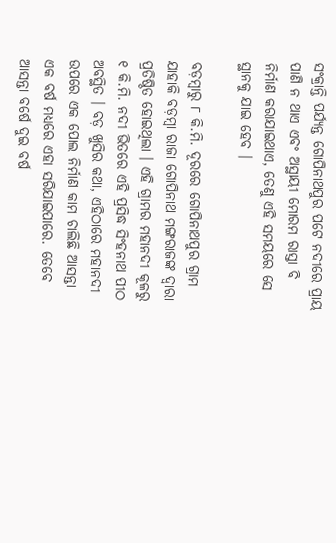ସଂକ୍ରାନ୍ତି ପର୍ଯ୍ୟନ୍ତ ଗୋପିନାଥପୁର ପଟେ ନଦୀରେ ପ୍ରାୟ ପାଣି ନ ଥାଏ ଏବଂ ଅସ୍ଥାୟୀ ମୋରମ ରାସ୍ତା ବି ନିର୍ମାଣ କରାଯାଇଥାଏ, ତେଣୁ ଏହି ସମୟରେ ସେ ସ୍ଥାନକୁ ଯାଇ ହେବ ।

ବଡ଼ମ୍ବାରୁ ୮ କି.ମି. ଦୂରରେ ଗୋପିନାଥପୁର ଗ୍ରାମ ଯାହାକି ବଡ଼ମ୍ବା ରାଜା ଗୋପିନାଥ ମଙ୍ଗରାଜଙ୍କ ଦ୍ଵାରା ପ୍ରତିଷ୍ଠିତ ହୋଇଥିଲା । ଏହି ଗ୍ରାମର ମହାନଦୀ କୂଳରୁ ୧ କି.ମି. ନଦୀ ଭିତରେ ଏହି ପ୍ରସିଦ୍ଧ ସିଂହନାଥ ପୀଠ ଅବସ୍ଥିତ । ବଡ଼ ଖୁସିର କଥା, ଏହିଠାରେ ମହାନଦୀ ଉପରେ ଏକ ପୋଲ ନିର୍ମାଣ କାମ ଚାଲିଛି ଆସନ୍ତା ଏକ ବର୍ଷ ମଧ୍ୟରେ ଏହା ସରିଯାଇପାରେ. ତେବେ ଆସନ୍ତା ବର୍ଷେ ଦୁଇ ବର୍ଷ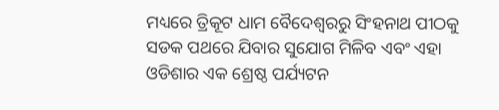ମଧ୍ୟରେ ତ୍ରିକୂଟ ଧାମ ବୈଦେଶ୍ୱରରୁ ସିଂହନାଥ ପୀଠକୁ ସଡକ ପଥରେ ଯିବାର ସୁଯୋଗ ମିଳିବ ଏବଂ ଏହା ଓଡିଶାର ଏକ ଶ୍ରେଷ୍ଠ ପର୍ଯ୍ୟଟନ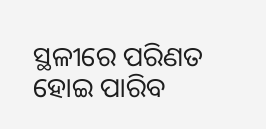ସ୍ଥଳୀରେ ପରିଣତ ହୋଇ ପାରିବ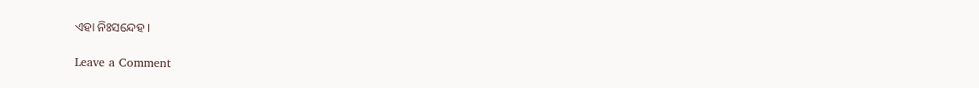ଏହା ନିଃସନ୍ଦେହ ।

Leave a Comment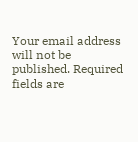Your email address will not be published. Required fields are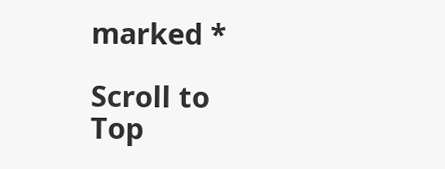marked *

Scroll to Top